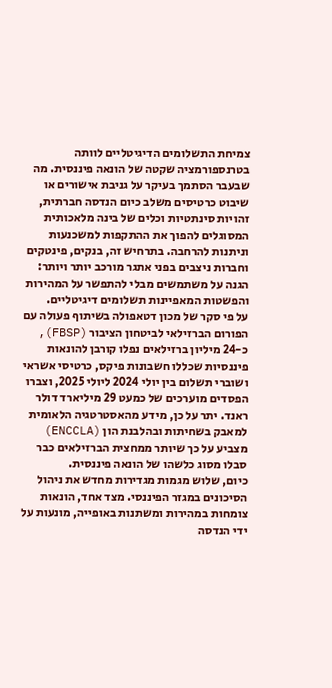צמיחת התשלומים הדיגיטליים לוותה בטרנספורמציה שקטה של הונאה פיננסית. מה שבעבר הסתמך בעיקר על גניבת אישורים או שיבוט כרטיסים משלב כיום הנדסה חברתית, זהויות סינתטיות וכלים של בינה מלאכותית המסוגלים להפוך את ההתקפות למשכנעות וניתנות להרחבה. בתרחיש זה, בנקים, פינטקים וחברות ניצבים בפני אתגר מורכב יותר ויותר: הגנה על משתמשים מבלי להתפשר על המהירות והפשטות המאפיינות תשלומים דיגיטליים.
על פי סקר של מכון דטאפולה בשיתוף פעולה עם הפורום הברזילאי לביטחון הציבור (FBSP), כ-24 מיליון ברזילאים נפלו קורבן להונאות פיננסיות שכללו חשבונות פיקס, כרטיסי אשראי ושוברי תשלום בין יולי 2024 ליולי 2025, וצברו הפסדים מוערכים של כמעט 29 מיליארד דולר ראנד. יתר על כן, מידע מהאסטרטגיה הלאומית למאבק בשחיתות ובהלבנת הון (ENCCLA) מצביע על כך שיותר ממחצית הברזילאים כבר סבלו מסוג כלשהו של הונאה פיננסית.
כיום, שלוש מגמות מגדירות מחדש את ניהול הסיכונים במגזר הפיננסי. מצד אחד, הונאות צומחות במהירות ומשתנות באופייה, מונעות על ידי הנדסה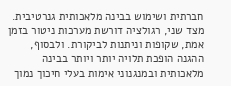חברתית ושימוש בבינה מלאכותית גנרטיבית. מצד שני, רגולציה דורשת מערכות ניטור בזמן אמת, שקופות וניתנות לביקורת. ולבסוף, ההגנה הופכת תלויה יותר ויותר בבינה מלאכותית ובמנגנוני אימות בעלי חיכוך נמוך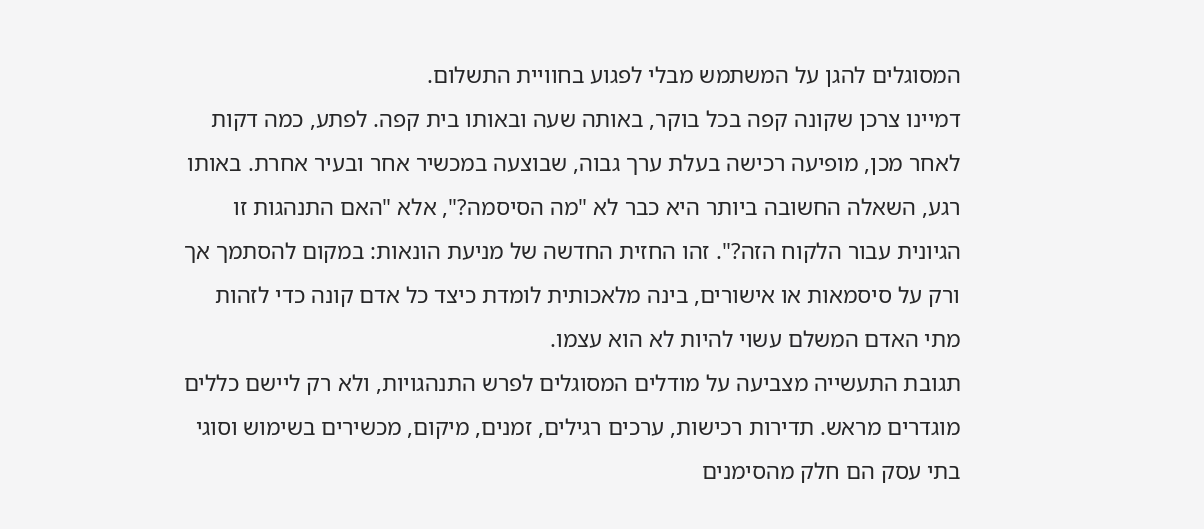המסוגלים להגן על המשתמש מבלי לפגוע בחוויית התשלום.
דמיינו צרכן שקונה קפה בכל בוקר, באותה שעה ובאותו בית קפה. לפתע, כמה דקות לאחר מכן, מופיעה רכישה בעלת ערך גבוה, שבוצעה במכשיר אחר ובעיר אחרת. באותו רגע, השאלה החשובה ביותר היא כבר לא "מה הסיסמה?", אלא "האם התנהגות זו הגיונית עבור הלקוח הזה?". זהו החזית החדשה של מניעת הונאות: במקום להסתמך אך ורק על סיסמאות או אישורים, בינה מלאכותית לומדת כיצד כל אדם קונה כדי לזהות מתי האדם המשלם עשוי להיות לא הוא עצמו.
תגובת התעשייה מצביעה על מודלים המסוגלים לפרש התנהגויות, ולא רק ליישם כללים מוגדרים מראש. תדירות רכישות, ערכים רגילים, זמנים, מיקום, מכשירים בשימוש וסוגי בתי עסק הם חלק מהסימנים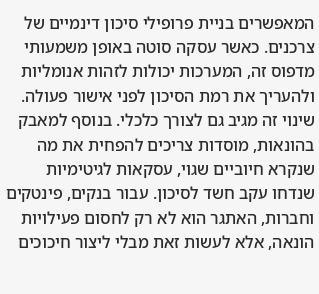המאפשרים בניית פרופילי סיכון דינמיים של צרכנים. כאשר עסקה סוטה באופן משמעותי מדפוס זה, המערכות יכולות לזהות אנומליות ולהעריך את רמת הסיכון לפני אישור פעולה.
שינוי זה מגיב גם לצורך כלכלי. בנוסף למאבק בהונאות, מוסדות צריכים להפחית את מה שנקרא חיוביים שגוי, עסקאות לגיטימיות שנדחו עקב חשד לסיכון. עבור בנקים, פינטקים וחברות, האתגר הוא לא רק לחסום פעילויות הונאה, אלא לעשות זאת מבלי ליצור חיכוכים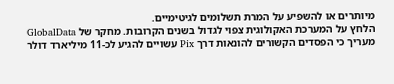מיותרים או להשפיע על המרת תשלומים לגיטימיים.
הלחץ על המערכת האקולוגית צפוי לגדול בשנים הקרובות. מחקר של GlobalData מעריך כי הפסדים הקשורים להונאות דרך Pix עשויים להגיע לכ-11 מיליארד דולר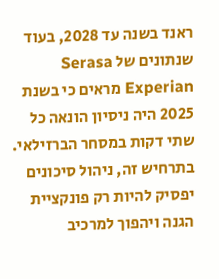ראנד בשנה עד 2028, בעוד שנתונים של Serasa Experian מראים כי בשנת 2025 היה ניסיון הונאה כל שתי דקות במסחר הברזילאי. בתרחיש זה, ניהול סיכונים יפסיק להיות רק פונקציית הגנה ויהפוך למרכיב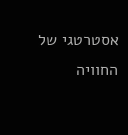אסטרטגי של החוויה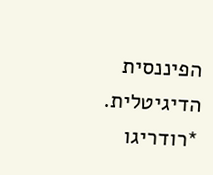הפיננסית הדיגיטלית.
*רודריגו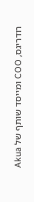רודריגס, COO ומייסד שותף של Akua